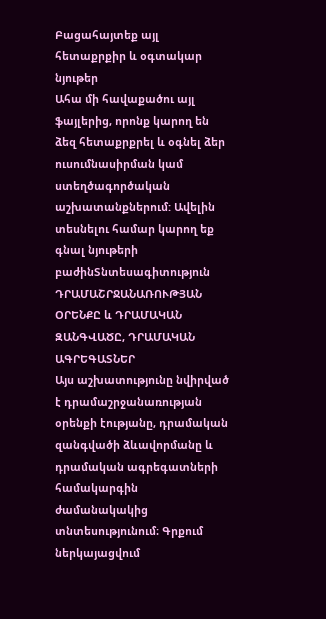Բացահայտեք այլ հետաքրքիր և օգտակար նյութեր
Ահա մի հավաքածու այլ ֆայլերից, որոնք կարող են ձեզ հետաքրքրել և օգնել ձեր ուսումնասիրման կամ ստեղծագործական աշխատանքներում: Ավելին տեսնելու համար կարող եք գնալ նյութերի բաժինՏնտեսագիտություն
ԴՐԱՄԱՇՐՋԱՆԱՌՈՒԹՅԱՆ ՕՐԵՆՔԸ և ԴՐԱՄԱԿԱՆ ԶԱՆԳՎԱԾԸ, ԴՐԱՄԱԿԱՆ ԱԳՐԵԳԱՏՆԵՐ
Այս աշխատությունը նվիրված է դրամաշրջանառության օրենքի էությանը, դրամական զանգվածի ձևավորմանը և դրամական ագրեգատների համակարգին ժամանակակից տնտեսությունում։ Գրքում ներկայացվում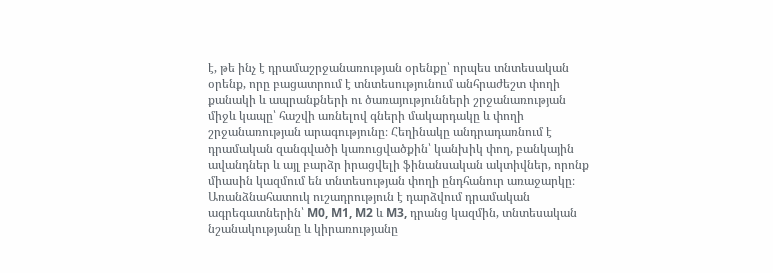է, թե ինչ է դրամաշրջանառության օրենքը՝ որպես տնտեսական օրենք, որը բացատրում է տնտեսությունում անհրաժեշտ փողի քանակի և ապրանքների ու ծառայությունների շրջանառության միջև կապը՝ հաշվի առնելով գների մակարդակը և փողի շրջանառության արագությունը։ Հեղինակը անդրադառնում է դրամական զանգվածի կառուցվածքին՝ կանխիկ փող, բանկային ավանդներ և այլ բարձր իրացվելի ֆինանսական ակտիվներ, որոնք միասին կազմում են տնտեսության փողի ընդհանուր առաջարկը։ Առանձնահատուկ ուշադրություն է դարձվում դրամական ագրեգատներին՝ M0, M1, M2 և M3, դրանց կազմին, տնտեսական նշանակությանը և կիրառությանը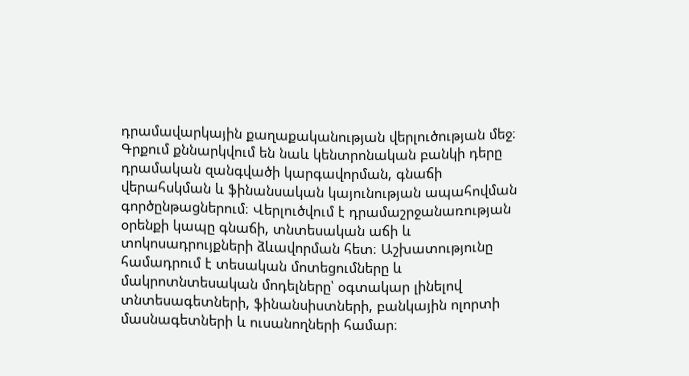դրամավարկային քաղաքականության վերլուծության մեջ։ Գրքում քննարկվում են նաև կենտրոնական բանկի դերը դրամական զանգվածի կարգավորման, գնաճի վերահսկման և ֆինանսական կայունության ապահովման գործընթացներում։ Վերլուծվում է դրամաշրջանառության օրենքի կապը գնաճի, տնտեսական աճի և տոկոսադրույքների ձևավորման հետ։ Աշխատությունը համադրում է տեսական մոտեցումները և մակրոտնտեսական մոդելները՝ օգտակար լինելով տնտեսագետների, ֆինանսիստների, բանկային ոլորտի մասնագետների և ուսանողների համար։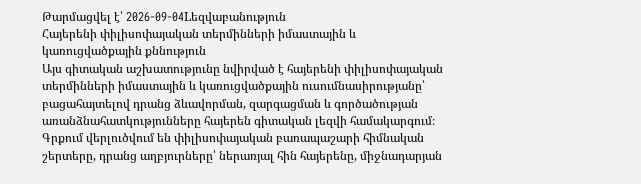Թարմացվել է՝ 2026-09-04Lեզվաբանություն
Հայերենի փիլիսոփայական տերմինների իմաստային և կառուցվածքային քննություն
Այս գիտական աշխատությունը նվիրված է հայերենի փիլիսոփայական տերմինների իմաստային և կառուցվածքային ուսումնասիրությանը՝ բացահայտելով դրանց ձևավորման, զարգացման և գործածության առանձնահատկությունները հայերեն գիտական լեզվի համակարգում։ Գրքում վերլուծվում են փիլիսոփայական բառապաշարի հիմնական շերտերը, դրանց աղբյուրները՝ ներառյալ հին հայերենը, միջնադարյան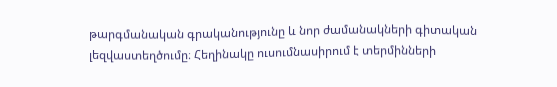թարգմանական գրականությունը և նոր ժամանակների գիտական լեզվաստեղծումը։ Հեղինակը ուսումնասիրում է տերմինների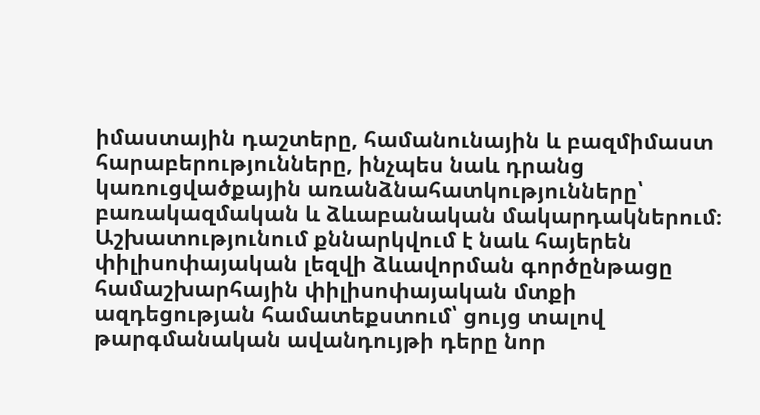իմաստային դաշտերը, համանունային և բազմիմաստ հարաբերությունները, ինչպես նաև դրանց կառուցվածքային առանձնահատկությունները՝ բառակազմական և ձևաբանական մակարդակներում։ Աշխատությունում քննարկվում է նաև հայերեն փիլիսոփայական լեզվի ձևավորման գործընթացը համաշխարհային փիլիսոփայական մտքի ազդեցության համատեքստում՝ ցույց տալով թարգմանական ավանդույթի դերը նոր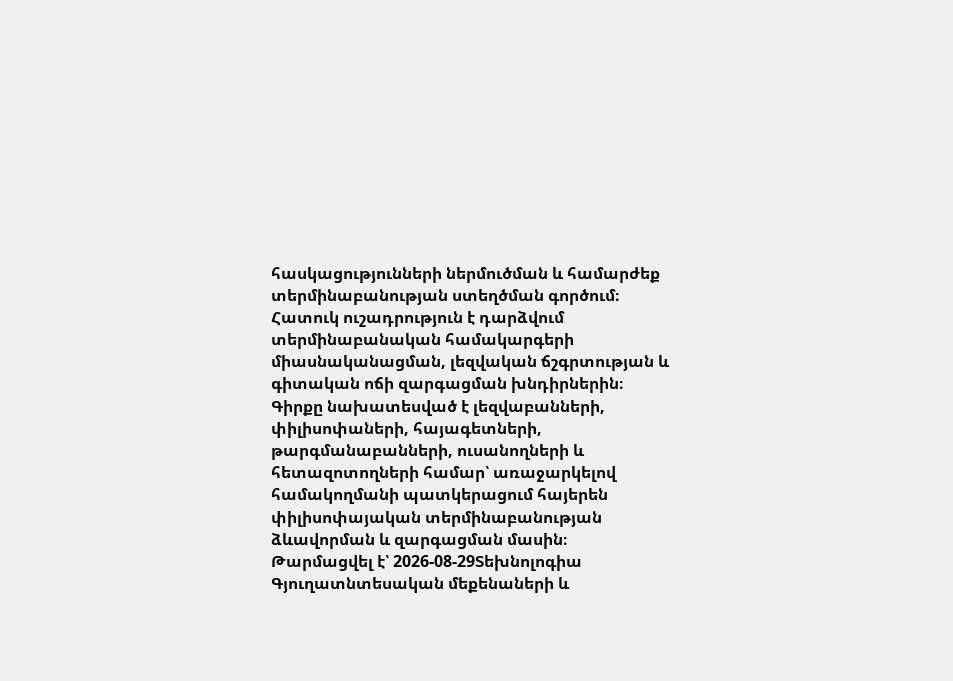հասկացությունների ներմուծման և համարժեք տերմինաբանության ստեղծման գործում։ Հատուկ ուշադրություն է դարձվում տերմինաբանական համակարգերի միասնականացման, լեզվական ճշգրտության և գիտական ոճի զարգացման խնդիրներին։ Գիրքը նախատեսված է լեզվաբանների, փիլիսոփաների, հայագետների, թարգմանաբանների, ուսանողների և հետազոտողների համար՝ առաջարկելով համակողմանի պատկերացում հայերեն փիլիսոփայական տերմինաբանության ձևավորման և զարգացման մասին։
Թարմացվել է՝ 2026-08-29Տեխնոլոգիա
Գյուղատնտեսական մեքենաների և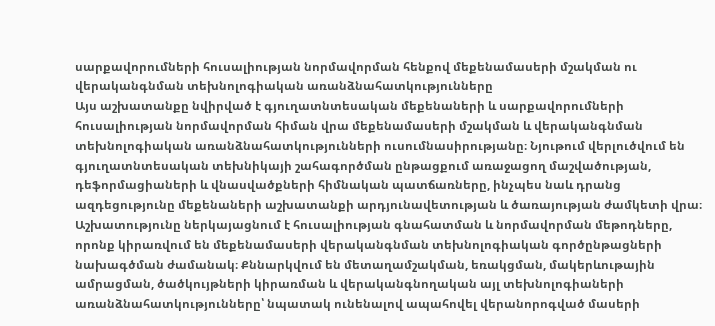սարքավորումների հուսալիության նորմավորման հենքով մեքենամասերի մշակման ու վերականգնման տեխնոլոգիական առանձնահատկությունները
Այս աշխատանքը նվիրված է գյուղատնտեսական մեքենաների և սարքավորումների հուսալիության նորմավորման հիման վրա մեքենամասերի մշակման և վերականգնման տեխնոլոգիական առանձնահատկությունների ուսումնասիրությանը։ Նյութում վերլուծվում են գյուղատնտեսական տեխնիկայի շահագործման ընթացքում առաջացող մաշվածության, դեֆորմացիաների և վնասվածքների հիմնական պատճառները, ինչպես նաև դրանց ազդեցությունը մեքենաների աշխատանքի արդյունավետության և ծառայության ժամկետի վրա։ Աշխատությունը ներկայացնում է հուսալիության գնահատման և նորմավորման մեթոդները, որոնք կիրառվում են մեքենամասերի վերականգնման տեխնոլոգիական գործընթացների նախագծման ժամանակ։ Քննարկվում են մետաղամշակման, եռակցման, մակերևութային ամրացման, ծածկույթների կիրառման և վերականգնողական այլ տեխնոլոգիաների առանձնահատկությունները՝ նպատակ ունենալով ապահովել վերանորոգված մասերի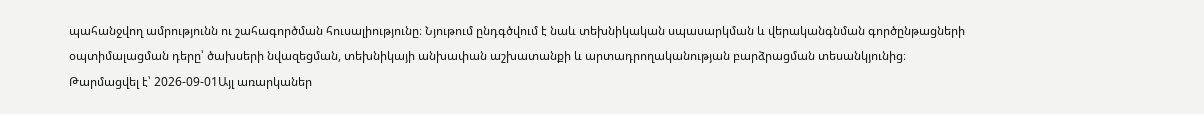պահանջվող ամրությունն ու շահագործման հուսալիությունը։ Նյութում ընդգծվում է նաև տեխնիկական սպասարկման և վերականգնման գործընթացների օպտիմալացման դերը՝ ծախսերի նվազեցման, տեխնիկայի անխափան աշխատանքի և արտադրողականության բարձրացման տեսանկյունից։
Թարմացվել է՝ 2026-09-01Այլ առարկաներ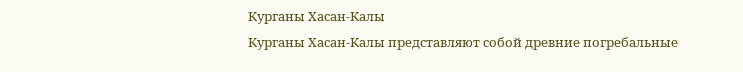Курганы Хасан-Калы
Курганы Хасан-Калы представляют собой древние погребальные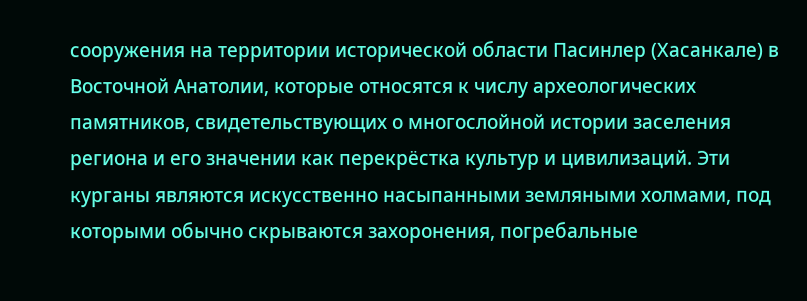сооружения на территории исторической области Пасинлер (Хасанкале) в Восточной Анатолии, которые относятся к числу археологических памятников, свидетельствующих о многослойной истории заселения региона и его значении как перекрёстка культур и цивилизаций. Эти курганы являются искусственно насыпанными земляными холмами, под которыми обычно скрываются захоронения, погребальные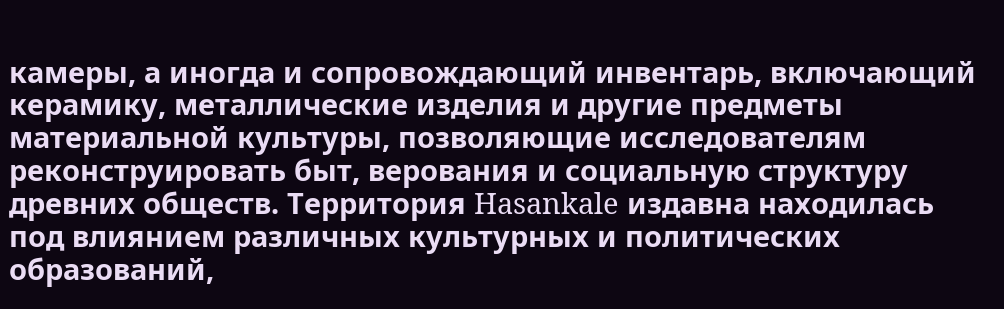камеры, а иногда и сопровождающий инвентарь, включающий керамику, металлические изделия и другие предметы материальной культуры, позволяющие исследователям реконструировать быт, верования и социальную структуру древних обществ. Территория Hasankale издавна находилась под влиянием различных культурных и политических образований,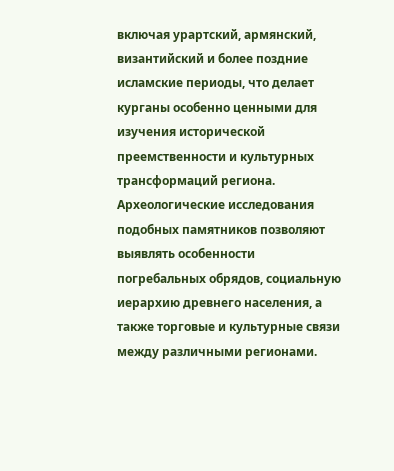включая урартский, армянский, византийский и более поздние исламские периоды, что делает курганы особенно ценными для изучения исторической преемственности и культурных трансформаций региона. Археологические исследования подобных памятников позволяют выявлять особенности погребальных обрядов, социальную иерархию древнего населения, а также торговые и культурные связи между различными регионами.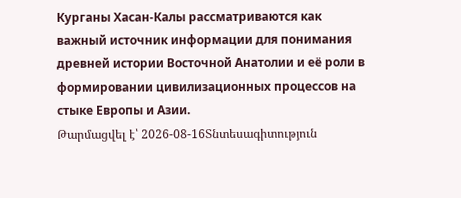Курганы Хасан-Калы рассматриваются как важный источник информации для понимания древней истории Восточной Анатолии и её роли в формировании цивилизационных процессов на стыке Европы и Азии.
Թարմացվել է՝ 2026-08-16Տնտեսագիտություն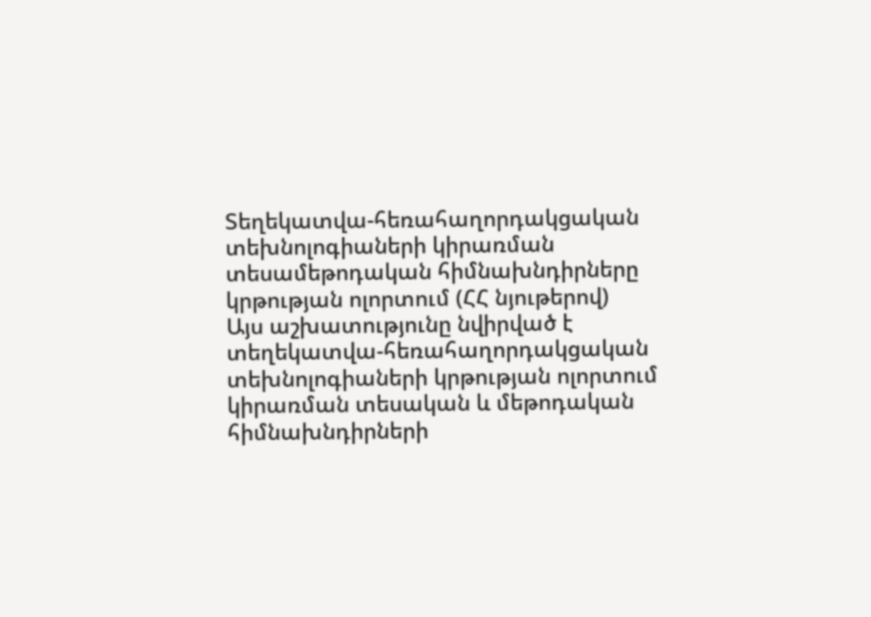Տեղեկատվա-հեռահաղորդակցական տեխնոլոգիաների կիրառման տեսամեթոդական հիմնախնդիրները կրթության ոլորտում (ՀՀ նյութերով)
Այս աշխատությունը նվիրված է տեղեկատվա-հեռահաղորդակցական տեխնոլոգիաների կրթության ոլորտում կիրառման տեսական և մեթոդական հիմնախնդիրների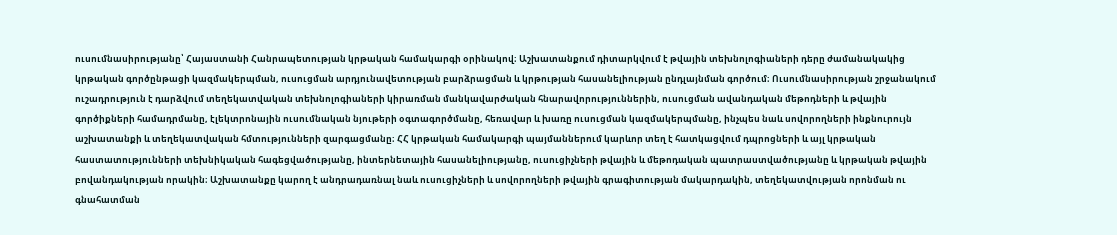ուսումնասիրությանը՝ Հայաստանի Հանրապետության կրթական համակարգի օրինակով։ Աշխատանքում դիտարկվում է թվային տեխնոլոգիաների դերը ժամանակակից կրթական գործընթացի կազմակերպման, ուսուցման արդյունավետության բարձրացման և կրթության հասանելիության ընդլայնման գործում։ Ուսումնասիրության շրջանակում ուշադրություն է դարձվում տեղեկատվական տեխնոլոգիաների կիրառման մանկավարժական հնարավորություններին, ուսուցման ավանդական մեթոդների և թվային գործիքների համադրմանը, էլեկտրոնային ուսումնական նյութերի օգտագործմանը, հեռավար և խառը ուսուցման կազմակերպմանը, ինչպես նաև սովորողների ինքնուրույն աշխատանքի և տեղեկատվական հմտությունների զարգացմանը։ ՀՀ կրթական համակարգի պայմաններում կարևոր տեղ է հատկացվում դպրոցների և այլ կրթական հաստատությունների տեխնիկական հագեցվածությանը, ինտերնետային հասանելիությանը, ուսուցիչների թվային և մեթոդական պատրաստվածությանը և կրթական թվային բովանդակության որակին։ Աշխատանքը կարող է անդրադառնալ նաև ուսուցիչների և սովորողների թվային գրագիտության մակարդակին, տեղեկատվության որոնման ու գնահատման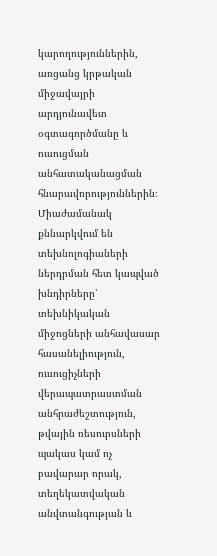կարողություններին, առցանց կրթական միջավայրի արդյունավետ օգտագործմանը և ուսուցման անհատականացման հնարավորություններին։ Միաժամանակ քննարկվում են տեխնոլոգիաների ներդրման հետ կապված խնդիրները՝ տեխնիկական միջոցների անհավասար հասանելիություն, ուսուցիչների վերապատրաստման անհրաժեշտություն, թվային ռեսուրսների պակաս կամ ոչ բավարար որակ, տեղեկատվական անվտանգության և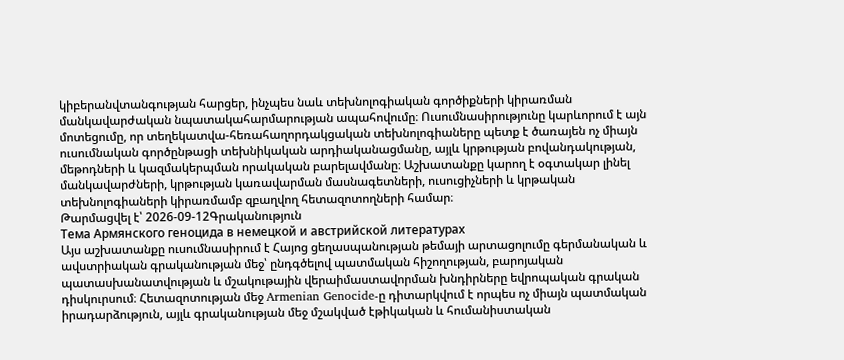կիբերանվտանգության հարցեր, ինչպես նաև տեխնոլոգիական գործիքների կիրառման մանկավարժական նպատակահարմարության ապահովումը։ Ուսումնասիրությունը կարևորում է այն մոտեցումը, որ տեղեկատվա-հեռահաղորդակցական տեխնոլոգիաները պետք է ծառայեն ոչ միայն ուսումնական գործընթացի տեխնիկական արդիականացմանը, այլև կրթության բովանդակության, մեթոդների և կազմակերպման որակական բարելավմանը։ Աշխատանքը կարող է օգտակար լինել մանկավարժների, կրթության կառավարման մասնագետների, ուսուցիչների և կրթական տեխնոլոգիաների կիրառմամբ զբաղվող հետազոտողների համար։
Թարմացվել է՝ 2026-09-12Գրականություն
Тема Армянского геноцида в немецкой и австрийской литературах
Այս աշխատանքը ուսումնասիրում է Հայոց ցեղասպանության թեմայի արտացոլումը գերմանական և ավստրիական գրականության մեջ՝ ընդգծելով պատմական հիշողության, բարոյական պատասխանատվության և մշակութային վերաիմաստավորման խնդիրները եվրոպական գրական դիսկուրսում։ Հետազոտության մեջ Armenian Genocide-ը դիտարկվում է որպես ոչ միայն պատմական իրադարձություն, այլև գրականության մեջ մշակված էթիկական և հումանիստական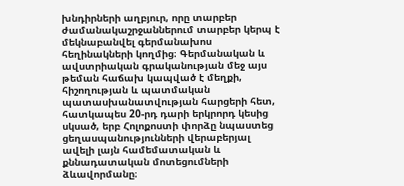խնդիրների աղբյուր, որը տարբեր ժամանակաշրջաններում տարբեր կերպ է մեկնաբանվել գերմանախոս հեղինակների կողմից։ Գերմանական և ավստրիական գրականության մեջ այս թեման հաճախ կապված է մեղքի, հիշողության և պատմական պատասխանատվության հարցերի հետ, հատկապես 20-րդ դարի երկրորդ կեսից սկսած, երբ Հոլոքոստի փորձը նպաստեց ցեղասպանությունների վերաբերյալ ավելի լայն համեմատական և քննադատական մոտեցումների ձևավորմանը։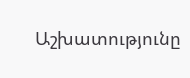Աշխատությունը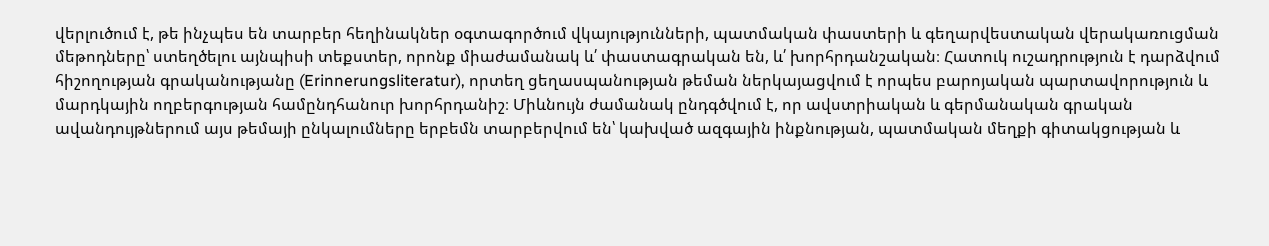վերլուծում է, թե ինչպես են տարբեր հեղինակներ օգտագործում վկայությունների, պատմական փաստերի և գեղարվեստական վերակառուցման մեթոդները՝ ստեղծելու այնպիսի տեքստեր, որոնք միաժամանակ և՛ փաստագրական են, և՛ խորհրդանշական։ Հատուկ ուշադրություն է դարձվում հիշողության գրականությանը (Erinnerungsliteratur), որտեղ ցեղասպանության թեման ներկայացվում է որպես բարոյական պարտավորություն և մարդկային ողբերգության համընդհանուր խորհրդանիշ։ Միևնույն ժամանակ ընդգծվում է, որ ավստրիական և գերմանական գրական ավանդույթներում այս թեմայի ընկալումները երբեմն տարբերվում են՝ կախված ազգային ինքնության, պատմական մեղքի գիտակցության և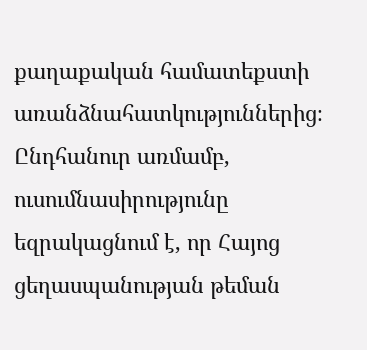քաղաքական համատեքստի առանձնահատկություններից։ Ընդհանուր առմամբ, ուսումնասիրությունը եզրակացնում է, որ Հայոց ցեղասպանության թեման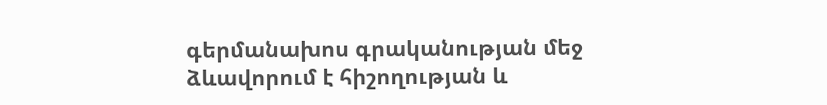գերմանախոս գրականության մեջ ձևավորում է հիշողության և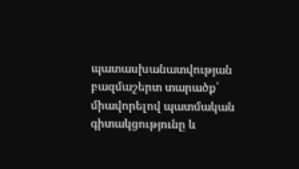պատասխանատվության բազմաշերտ տարածք՝ միավորելով պատմական գիտակցությունը և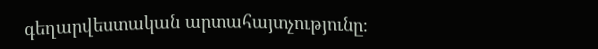գեղարվեստական արտահայտչությունը։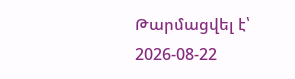Թարմացվել է՝ 2026-08-22